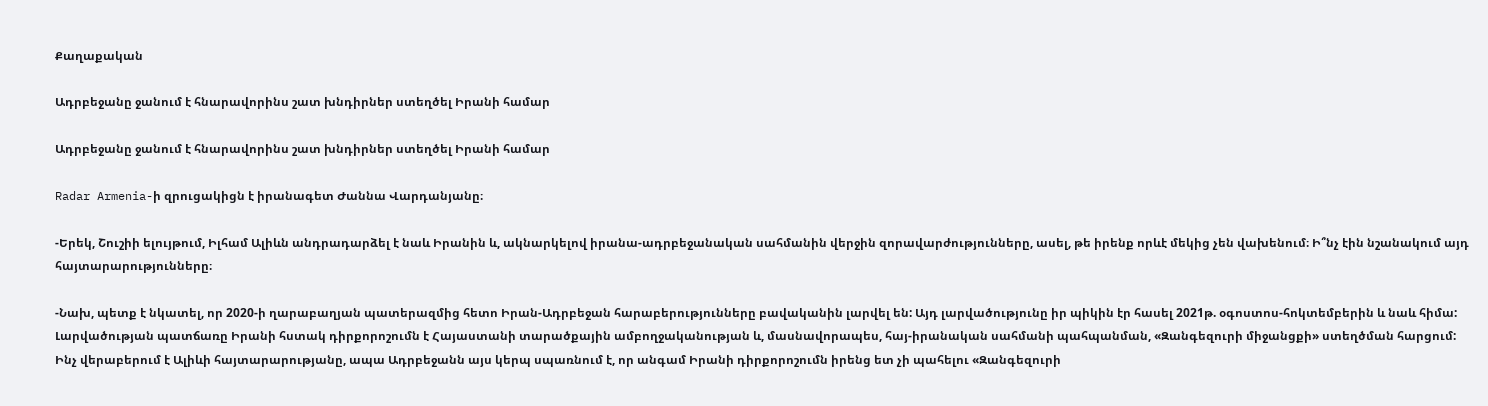Քաղաքական

Ադրբեջանը ջանում է հնարավորինս շատ խնդիրներ ստեղծել Իրանի համար

Ադրբեջանը ջանում է հնարավորինս շատ խնդիրներ ստեղծել Իրանի համար

Radar Armenia-ի զրուցակիցն է իրանագետ Ժաննա Վարդանյանը։

-Երեկ, Շուշիի ելույթում, Իլհամ Ալիևն անդրադարձել է նաև Իրանին և, ակնարկելով իրանա-ադրբեջանական սահմանին վերջին զորավարժությունները, ասել, թե իրենք որևէ մեկից չեն վախենում։ Ի՞նչ էին նշանակում այդ հայտարարությունները։

-Նախ, պետք է նկատել, որ 2020-ի ղարաբաղյան պատերազմից հետո Իրան-Ադրբեջան հարաբերությունները բավականին լարվել են: Այդ լարվածությունը իր պիկին էր հասել 2021թ. օգոստոս-հոկտեմբերին և նաև հիմա: Լարվածության պատճառը Իրանի հստակ դիրքորոշումն է Հայաստանի տարածքային ամբողջականության և, մասնավորապես, հայ-իրանական սահմանի պահպանման, «Զանգեզուրի միջանցքի» ստեղծման հարցում: Ինչ վերաբերում է Ալիևի հայտարարությանը, ապա Ադրբեջանն այս կերպ սպառնում է, որ անգամ Իրանի դիրքորոշումն իրենց ետ չի պահելու «Զանգեզուրի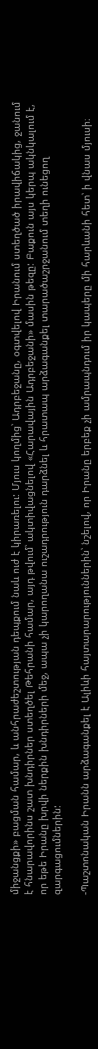միջանցքի» բացման համար, և անհրաժեշտության դեպքում նաև ուժ է կիրառելու: Մյուս կողմից՝ Ադրբեջանը, օգտվելով Իրանում ստեղծած իրավիճակից, ջանում է հնարավորինս շատ խնդիրներ ստեղծել Թեհրանի համար, այդ թվում՝ ակտիվացնելով «Հարավային Ադրբեջանի» մասին թեզը: Բաքուն այս կերպ ակնկալում է, որ եթե Իրանը խրվի ներքին խնդիրների մեջ, ապա չի կարողանա ուշադրություն դարձնել և հրատապ արձագանքել տարածաշրջանում տեղի ունեցող զարգացումներին:

-Պաշտոնական Իրանն արձագանքել է Ալիևի հայտարարություններին՝ նշելով, որ Իրանը երբեք չի ամրապնդում իր կապերը մի հարևանի հետ՝ ի վնաս մյուսի։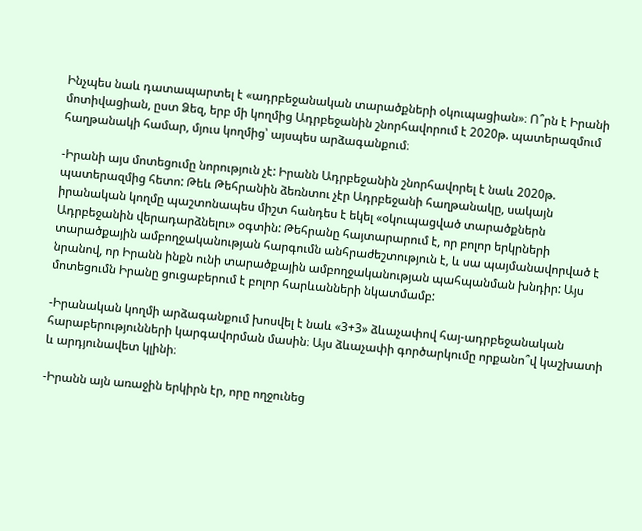Ինչպես նաև դատապարտել է «ադրբեջանական տարածքների օկուպացիան»։ Ո՞րն է Իրանի մոտիվացիան, ըստ Ձեզ, երբ մի կողմից Ադրբեջանին շնորհավորում է 2020թ. պատերազմում հաղթանակի համար, մյուս կողմից՝ այսպես արձագանքում։

-Իրանի այս մոտեցումը նորություն չէ: Իրանն Ադրբեջանին շնորհավորել է նաև 2020թ. պատերազմից հետո: Թեև Թեհրանին ձեռնտու չէր Ադրբեջանի հաղթանակը, սակայն իրանական կողմը պաշտոնապես միշտ հանդես է եկել «օկուպացված տարածքներն Ադրբեջանին վերադարձնելու» օգտին: Թեհրանը հայտարարում է, որ բոլոր երկրների տարածքային ամբողջականության հարգումն անհրաժեշտություն է, և սա պայմանավորված է նրանով, որ Իրանն ինքն ունի տարածքային ամբողջականության պահպանման խնդիր: Այս մոտեցումն Իրանը ցուցաբերում է բոլոր հարևանների նկատմամբ:

-Իրանական կողմի արձագանքում խոսվել է նաև «3+3» ձևաչափով հայ-ադրբեջանական հարաբերությունների կարգավորման մասին։ Այս ձևաչափի գործարկումը որքանո՞վ կաշխատի և արդյունավետ կլինի։

-Իրանն այն առաջին երկիրն էր, որը ողջունեց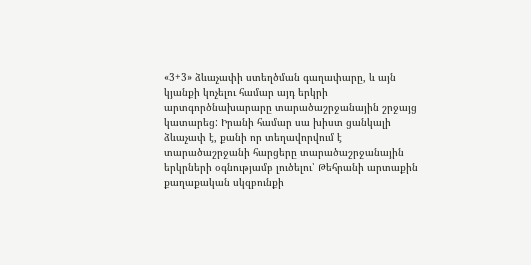«3+3» ձևաչափի ստեղծման գաղափարը, և այն կյանքի կոչելու համար այդ երկրի արտգործնախարարը տարածաշրջանային շրջայց կատարեց: Իրանի համար սա խիստ ցանկալի ձևաչափ է, քանի որ տեղավորվում է տարածաշրջանի հարցերը տարածաշրջանային երկրների օգնությամբ լուծելու՝ Թեհրանի արտաքին քաղաքական սկզբունքի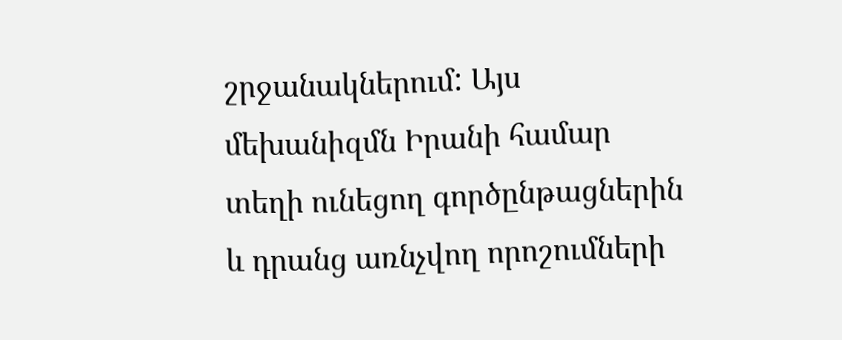շրջանակներում: Այս մեխանիզմն Իրանի համար տեղի ունեցող գործընթացներին և դրանց առնչվող որոշումների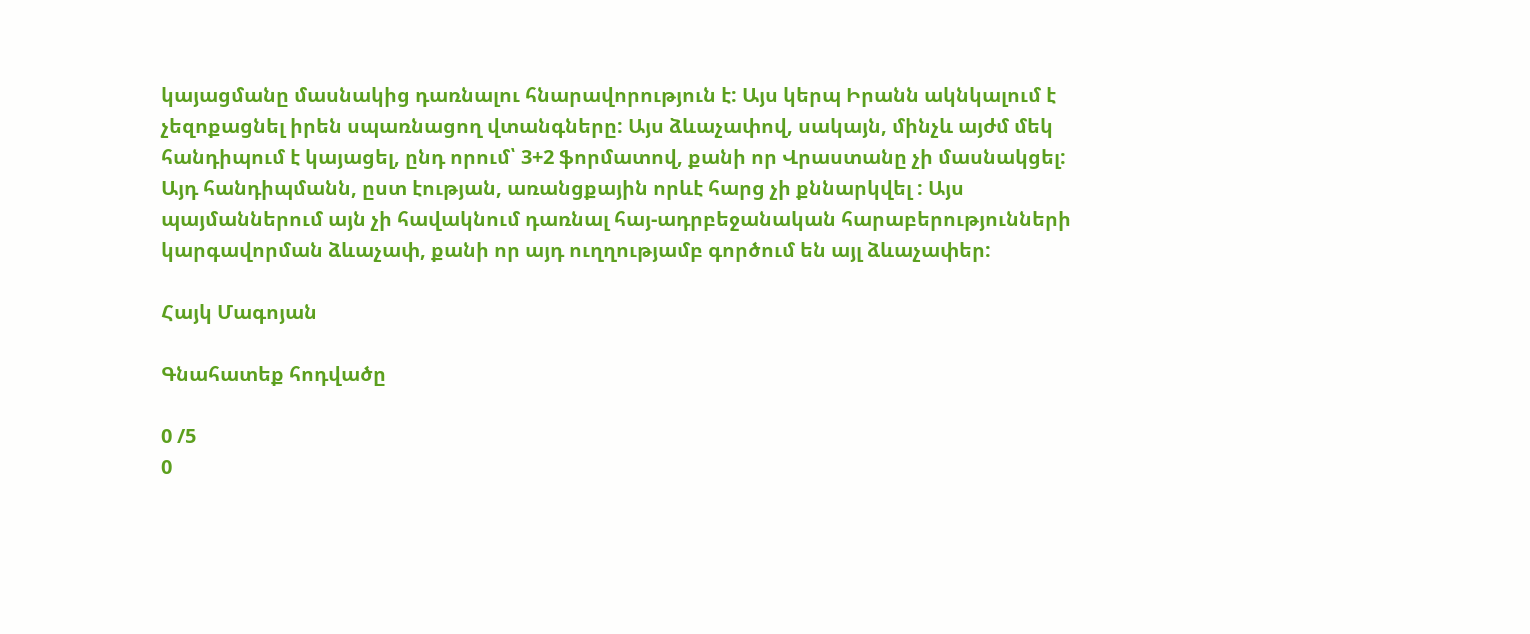կայացմանը մասնակից դառնալու հնարավորություն է: Այս կերպ Իրանն ակնկալում է չեզոքացնել իրեն սպառնացող վտանգները: Այս ձևաչափով, սակայն, մինչև այժմ մեկ հանդիպում է կայացել, ընդ որում՝ 3+2 ֆորմատով, քանի որ Վրաստանը չի մասնակցել: Այդ հանդիպմանն, ըստ էության, առանցքային որևէ հարց չի քննարկվել : Այս պայմաններում այն չի հավակնում դառնալ հայ-ադրբեջանական հարաբերությունների կարգավորման ձևաչափ, քանի որ այդ ուղղությամբ գործում են այլ ձևաչափեր:

Հայկ Մագոյան

Գնահատեք հոդվածը

0 /5
0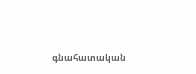գնահատական